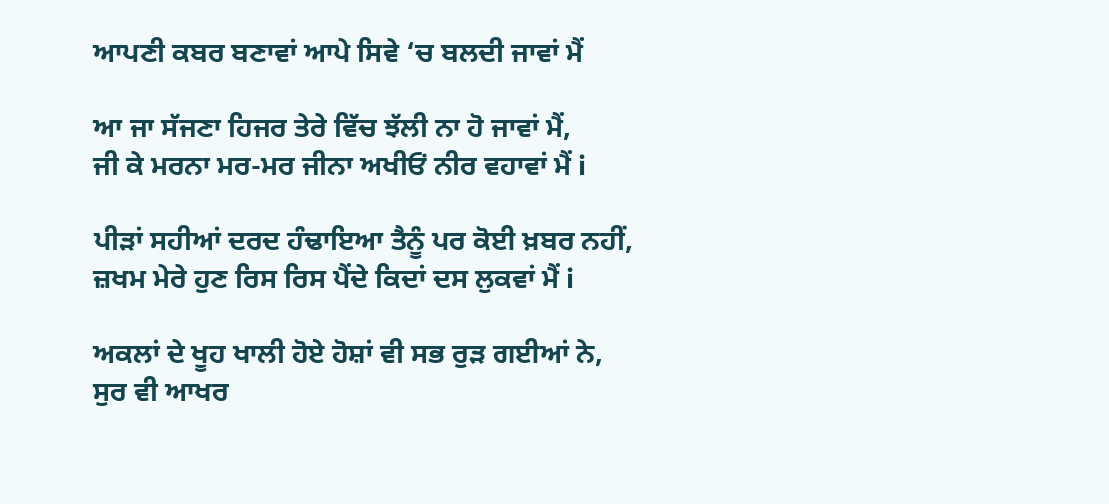ਆਪਣੀ ਕਬਰ ਬਣਾਵਾਂ ਆਪੇ ਸਿਵੇ ‘ਚ ਬਲਦੀ ਜਾਵਾਂ ਮੈਂ

ਆ ਜਾ ਸੱਜਣਾ ਹਿਜਰ ਤੇਰੇ ਵਿੱਚ ਝੱਲੀ ਨਾ ਹੋ ਜਾਵਾਂ ਮੈਂ,
ਜੀ ਕੇ ਮਰਨਾ ਮਰ-ਮਰ ਜੀਨਾ ਅਖੀਓਂ ਨੀਰ ਵਹਾਵਾਂ ਮੈਂ i

ਪੀੜਾਂ ਸਹੀਆਂ ਦਰਦ ਹੰਢਾਇਆ ਤੈਨੂੰ ਪਰ ਕੋਈ ਖ਼ਬਰ ਨਹੀਂ,
ਜ਼ਖਮ ਮੇਰੇ ਹੁਣ ਰਿਸ ਰਿਸ ਪੈਂਦੇ ਕਿਦਾਂ ਦਸ ਲੁਕਵਾਂ ਮੈਂ i

ਅਕਲਾਂ ਦੇ ਖੂਹ ਖਾਲੀ ਹੋਏ ਹੋਸ਼ਾਂ ਵੀ ਸਭ ਰੁੜ ਗਈਆਂ ਨੇ,
ਸੁਰ ਵੀ ਆਖਰ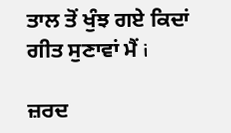ਤਾਲ ਤੋਂ ਖੁੰਝ ਗਏ ਕਿਦਾਂ ਗੀਤ ਸੁਣਾਵਾਂ ਮੈਂ i

ਜ਼ਰਦ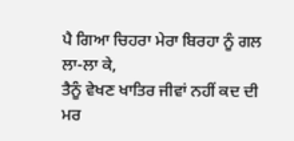ਪੈ ਗਿਆ ਚਿਹਰਾ ਮੇਰਾ ਬਿਰਹਾ ਨੂੰ ਗਲ ਲਾ-ਲਾ ਕੇ,
ਤੈਨੂੰ ਵੇਖਣ ਖਾਤਿਰ ਜੀਵਾਂ ਨਹੀਂ ਕਦ ਦੀ ਮਰ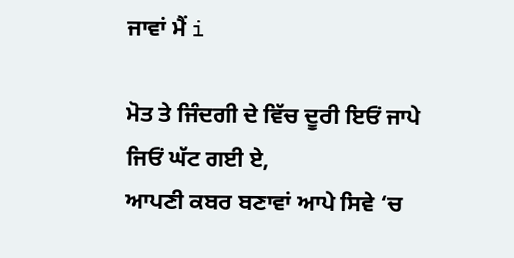ਜਾਵਾਂ ਮੈਂ i

ਮੋਤ ਤੇ ਜਿੰਦਗੀ ਦੇ ਵਿੱਚ ਦੂਰੀ ਇਓਂ ਜਾਪੇ ਜਿਓਂ ਘੱਟ ਗਈ ਏ,
ਆਪਣੀ ਕਬਰ ਬਣਾਵਾਂ ਆਪੇ ਸਿਵੇ ‘ਚ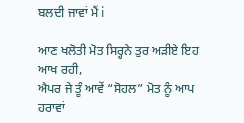ਬਲਦੀ ਜਾਵਾਂ ਮੈਂ i

ਆਣ ਖਲੋਤੀ ਮੋਤ ਸਿਰ੍ਹਨੇ ਤੁਰ ਅੜੀਏ ਇਹ ਆਖ ਰਹੀ,
ਐਪਰ ਜੇ ਤੂੰ ਆਵੇਂ “ਸੋਹਲ” ਮੋਤ ਨੂੰ ਆਪ ਹਰਾਵਾਂ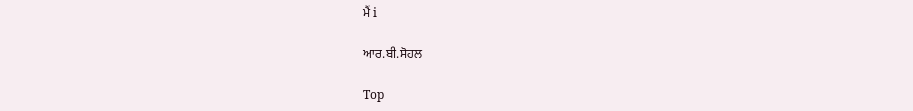ਮੈਂ i

ਆਰ.ਬੀ.ਸੋਹਲ

Top